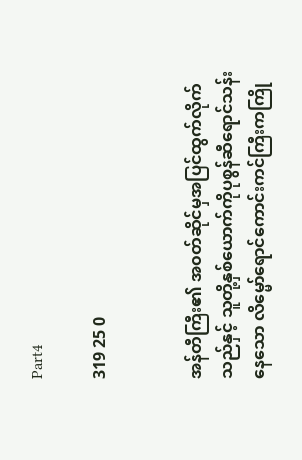Part4

319 25 0


အန်တီကြီး၏ အ၀တ်ဆိုင်မှအပြင်ထွက်လိုက်သည်နှင့် သူတို့နှစ်ယောက်ကိုပုစွန်ဆီရောင်သန်းနေသော လိမ္မော်ရောင်ကောင်းကင်ကြီးကကြို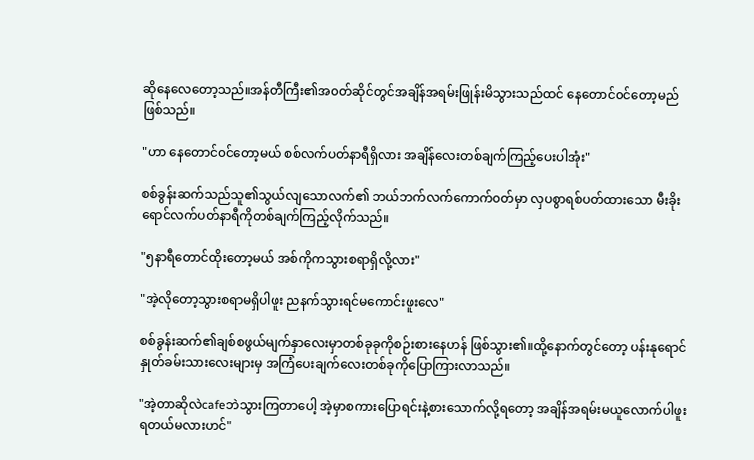ဆိုနေလေတော့သည်။အန်တီကြီး၏အ၀တ်ဆိုင်တွင်အချိန်အရမ်းဖြုန်းမိသွားသည်ထင် နေတောင်၀င်တော့မည်ဖြစ်သည်။

"ဟာ နေတောင်၀င်တော့မယ် စစ်လက်ပတ်နာရီရှိလား အချိန်လေးတစ်ချက်ကြည့်ပေးပါအုံး"

စစ်ခွန်းဆက်သည်သူ၏သွယ်လျသောလက်၏ ဘယ်ဘက်လက်ကောက်၀တ်မှာ လှပစွာရစ်ပတ်ထားသော မီးခိုးရောင်လက်ပတ်နာရီကိုတစ်ချက်ကြည့်လိုက်သည်။

"၅နာရီတောင်ထိုးတော့မယ် အစ်ကိုကသွားစရာရှိလို့လား"

"အဲ့လိုတော့သွားစရာမရှိပါဖူး ညနက်သွားရင်မကောင်းဖူးလေ"

စစ်ခွန်းဆက်၏ချစ်စဖွယ်‌မျက်နှာလေးမှာတစ်ခုခုကိုစဉ်းစားနေဟန် ဖြစ်သွား၏။ထို့နောက်တွင်တော့ ပန်းနုရောင်နှုတ်ခမ်းသားလေးများမှ အကြံပေးချက်လေးတစ်ခုကိုပြောကြားလာသည်။

"အဲ့တာဆိုလဲcafeဘဲသွားကြ‌တာပေါ့ အဲ့မှာစကားပြောရင်းနဲ့စားသောက်လို့ရတော့ အချိန်အရမ်းမယူလောက်ပါဖူး ရတယ်မလားဟင်"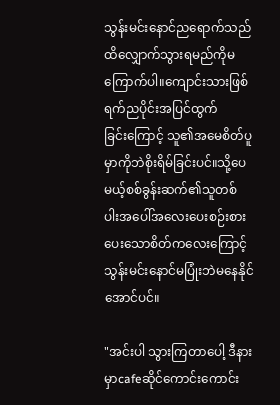သွန်းမင်းနောင်‌ညရောက်သည်ထိ‌လျှောက်သွားရမည်ကိုမကြောက်ပါ။ကျောင်းသားဖြစ်ရက်ည‌ပိုင်းအပြင်ထွက်ခြင်း‌ကြောင့် သူ၏အမေစိတ်ပူမှာကိုဘဲစိုးရိမ်ခြင်းပင်။သို့ပေမယ့်စစ်ခွန်းဆက်၏သူတစ်ပါး‌အပေါ်အလေးပေးစဉ်းစားပေးသောစိတ်ကလေးကြောင့် သွန်းမင်းနောင်မပြုံးဘဲမနေနိုင်အောင်ပင်။

"အင်းပါ သွားကြတာပေါ့ ဒီနားမှာcafeဆိုင်ကောင်းကောင်း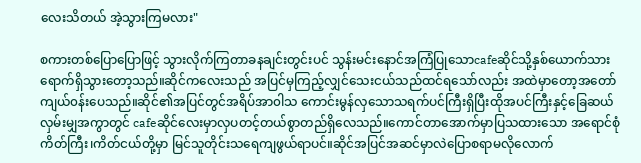လေးသိတယ် အဲ့သွားကြမလား"

စကားတစ်ပြောပြောဖြင့် သွားလိုက်ကြတာခနချင်းတွင်းပင် သွန်းမင်းနောင်အကြံပြုသောcafeဆိုင်သို့နှစ်ယောက်သား ရောက်ရှိသွားတော့သည်။ဆိုင်ကလေးသည် အပြင်မှကြည့်လျှင်သေးငယ်သည်ထင်ရသော်လည်း အထဲမှာတော့အတော်ကျယ်၀န်းပေသည်။ဆိုင်၏အပြင်တွင်အရိပ်အာ၀ါသ ကောင်းမွန်လှသောသရက်ပင်ကြီးရှိပြီးထိုအပင်ကြီးနှင့်ခြေဆယ်လှမ်းမျှအကွာတွင် cafeဆိုင်‌လေးမှာလှပတင့်တယ်စွာတည်ရှိလေသည်။ကောင်တာအောက်မှာပြသထားသော အရောင်စုံကိတ်ကြီး၊ကိတ်ငယ်တို့မှာ မြင်သူတိုင်းသရေကျဖွယ်ရာပင်။ဆိုင်အပြင်အဆင်မှာလဲပြောစရာမလိုလောက်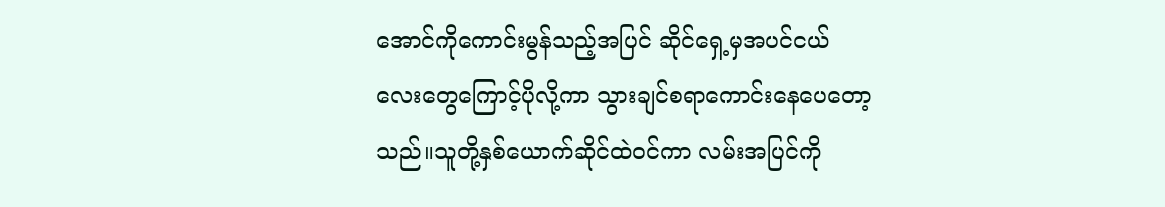အောင်ကိုကောင်းမွန်သည့်အပြင် ဆိုင်ရှေ့မှအပင်ငယ်လေးတွေကြောင့်ပိုလို့ကာ သွားချင်စရာကောင်းနေပေတော့သည်။သူတို့နှစ်ယောက်ဆိုင်ထဲ၀င်ကာ လမ်းအပြင်ကို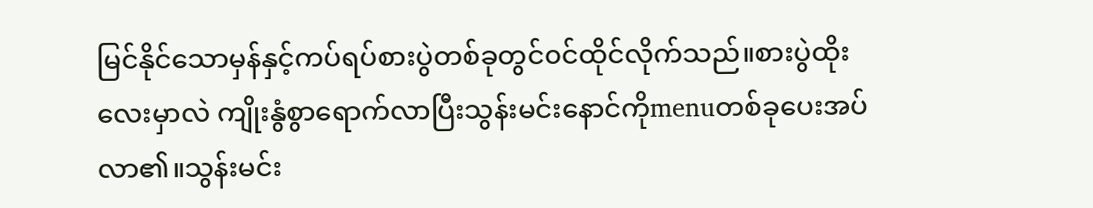မြင်နိုင်သောမှန်နှင့်ကပ်ရပ်စားပွဲတစ်ခုတွင်၀င်ထိုင်လိုက်သည်။စားပွဲထိုးလေးမှာလဲ ကျိုးနွံစွာရောက်လာ‌ပြီးသွန်းမင်းနောင်ကိုmenuတစ်ခုပေးအပ်လာ၏။သွန်းမင်း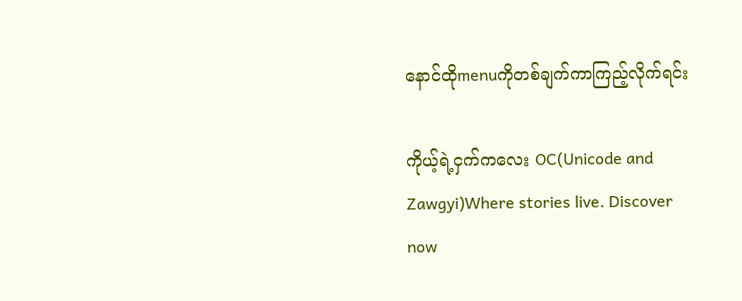နောင်ထိုmenuကိုတစ်ချက်ကာကြည့်လိုက်ရင်း

ကိုယ့်ရဲ့ငှက်ကလေး OC(Unicode and Zawgyi)Where stories live. Discover now